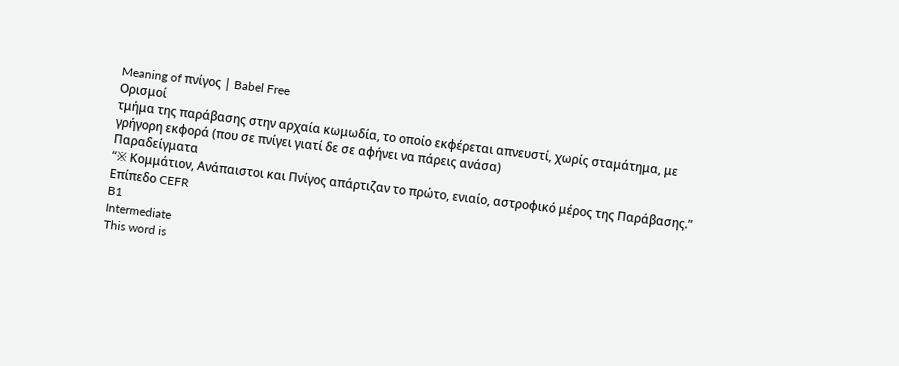Meaning of πνίγος | Babel Free
Ορισμοί
τμήμα της παράβασης στην αρχαία κωμωδία, το οποίο εκφέρεται απνευστί, χωρίς σταμάτημα, με γρήγορη εκφορά (που σε πνίγει γιατί δε σε αφήνει να πάρεις ανάσα)
Παραδείγματα
“※ Κομμάτιον, Ανάπαιστοι και Πνίγος απάρτιζαν το πρώτο, ενιαίο, αστροφικό μέρος της Παράβασης.”
Επίπεδο CEFR
B1
Intermediate
This word is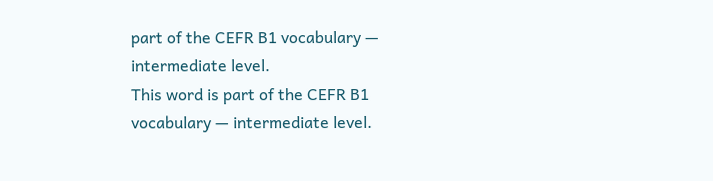part of the CEFR B1 vocabulary — intermediate level.
This word is part of the CEFR B1 vocabulary — intermediate level.